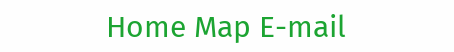Home Map E-mail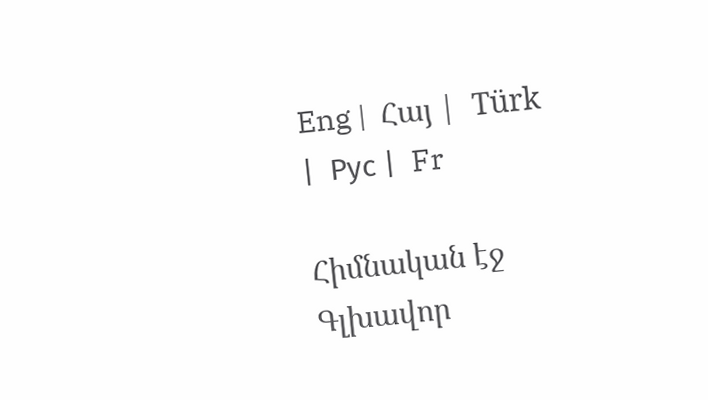Eng |  Հայ |  Türk |  Рус |  Fr

Հիմնական էջ
Գլխավոր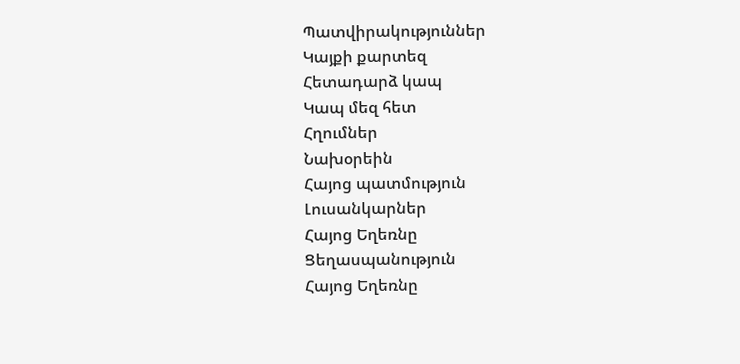Պատվիրակություններ
Կայքի քարտեզ
Հետադարձ կապ
Կապ մեզ հետ
Հղումներ
Նախօրեին
Հայոց պատմություն
Լուսանկարներ
Հայոց Եղեռնը
Ցեղասպանություն
Հայոց Եղեռնը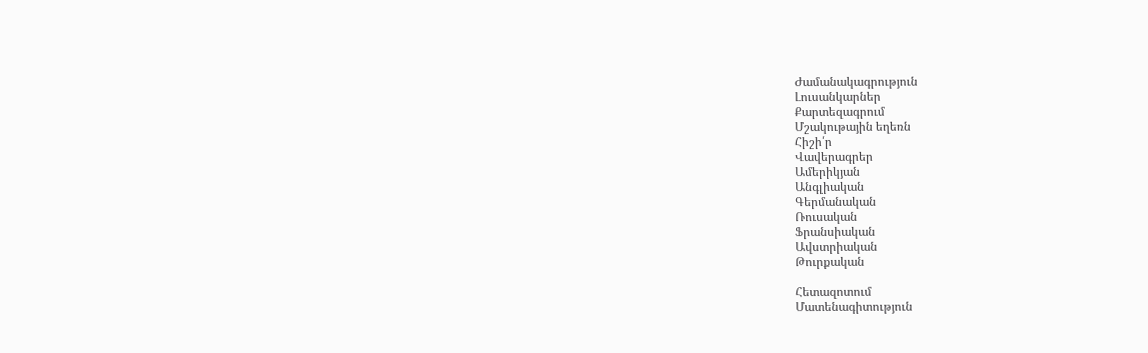Ժամանակագրություն
Լուսանկարներ
Քարտեզագրում
Մշակութային եղեռն
Հիշի՛ր
Վավերագրեր
Ամերիկյան
Անգլիական
Գերմանական
Ռուսական
Ֆրանսիական
Ավստրիական
Թուրքական

Հետազոտում
Մատենագիտություն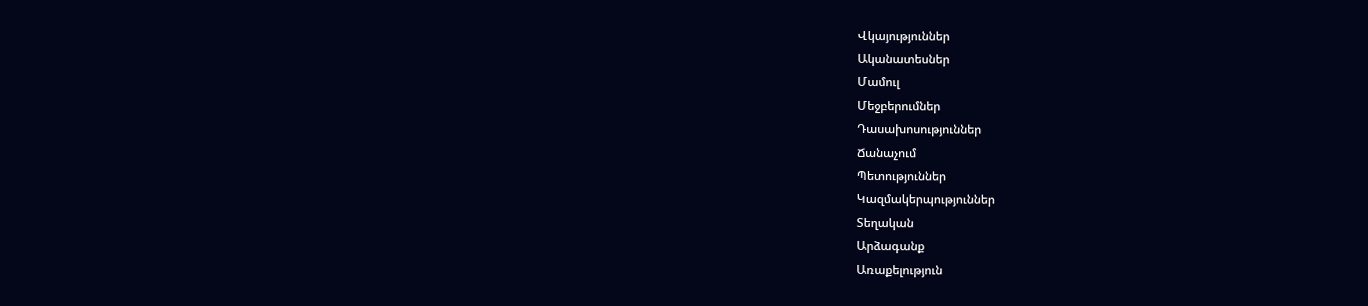Վկայություններ
Ականատեսներ
Մամուլ
Մեջբերումներ
Դասախոսություններ
Ճանաչում
Պետություններ
Կազմակերպություններ
Տեղական
Արձագանք
Առաքելություն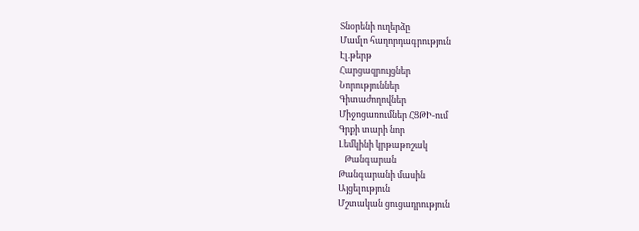Տնօրենի ուղերձը
Մամլո հաղորդագրություն
Էլ.թերթ
Հարցազրույցներ
Նորություններ
Գիտաժողովներ
Միջոցառումներ ՀՑԹԻ-ում
Գրքի տարի նոր
Լեմկինի կրթաթոշակ
   Թանգարան
Թանգարանի մասին
Այցելություն
Մշտական ցուցադրություն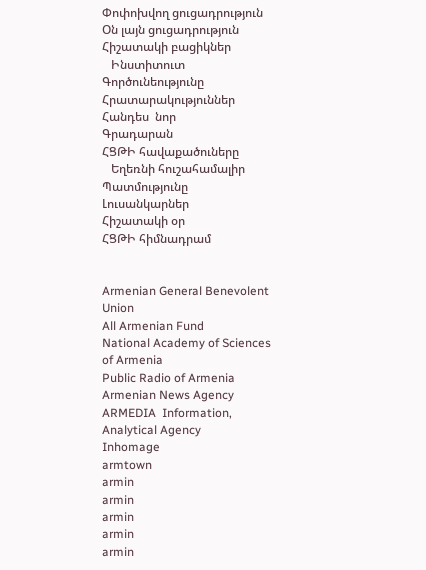Փոփոխվող ցուցադրություն
Օն լայն ցուցադրություն
Հիշատակի բացիկներ
   Ինստիտուտ
Գործունեությունը
Հրատարակություններ
Հանդես  նոր
Գրադարան
ՀՑԹԻ հավաքածուները
   Եղեռնի հուշահամալիր
Պատմությունը
Լուսանկարներ
Հիշատակի օր
ՀՑԹԻ հիմնադրամ


Armenian General Benevolent Union
All Armenian Fund
National Academy of Sciences of Armenia
Public Radio of Armenia
Armenian News Agency
ARMEDIA  Information, Analytical Agency
Inhomage
armtown
armin
armin
armin
armin
armin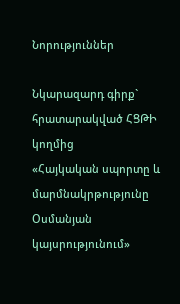Նորություններ

Նկարազարդ գիրք` հրատարակված ՀՑԹԻ կողմից
«Հայկական սպորտը և մարմնակրթությունը Օսմանյան կայսրությունում»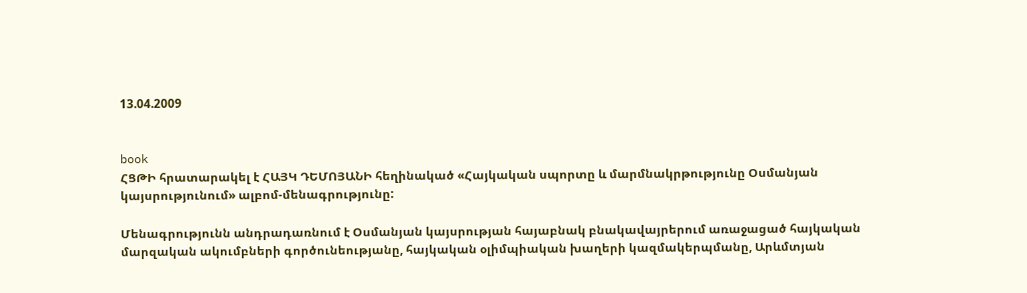13.04.2009


book
ՀՑԹԻ հրատարակել է ՀԱՅԿ ԴԵՄՈՅԱՆԻ հեղինակած «Հայկական սպորտը և մարմնակրթությունը Օսմանյան կայսրությունում» ալբոմ-մենագրությունը:

Մենագրությունն անդրադառնում է Օսմանյան կայսրության հայաբնակ բնակավայրերում առաջացած հայկական մարզական ակումբների գործունեությանը, հայկական օլիմպիական խաղերի կազմակերպմանը, Արևմտյան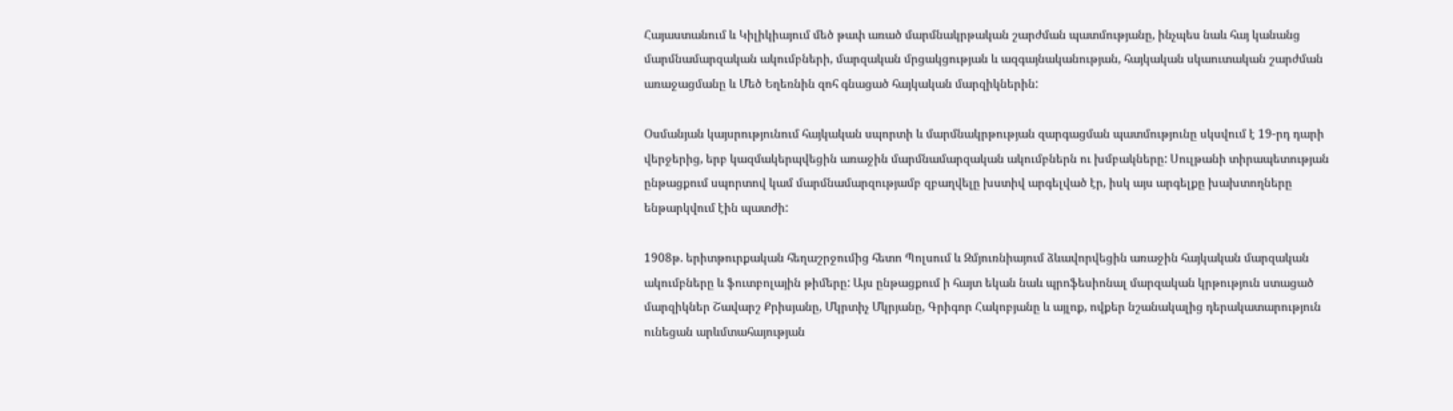Հայաստանում և Կիլիկիայում մեծ թափ առած մարմնակրթական շարժման պատմությանը, ինչպես նաև հայ կանանց մարմնամարզական ակումբների, մարզական մրցակցության և ազգայնականության, հայկական սկաուտական շարժման առաջացմանը և Մեծ Եղեռնին զոհ գնացած հայկական մարզիկներին:

Օսմանյան կայսրությունում հայկական սպորտի և մարմնակրթության զարգացման պատմությունը սկսվում է 19-րդ դարի վերջերից, երբ կազմակերպվեցին առաջին մարմնամարզական ակումբներն ու խմբակները: Սուլթանի տիրապետության ընթացքում սպորտով կամ մարմնամարզությամբ զբաղվելը խստիվ արգելված էր, իսկ այս արգելքը խախտողները ենթարկվում էին պատժի:

1908թ. երիտթուրքական հեղաշրջումից հետո Պոլսում և Զմյուռնիայում ձևավորվեցին առաջին հայկական մարզական ակումբները և ֆուտբոլային թիմերը: Այս ընթացքում ի հայտ եկան նաև պրոֆեսիոնալ մարզական կրթություն ստացած մարզիկներ Շավարշ Քրիսյանը, Մկրտիչ Մկրյանը, Գրիգոր Հակոբյանը և այլոք, ովքեր նշանակալից դերակատարություն ունեցան արևմտահայության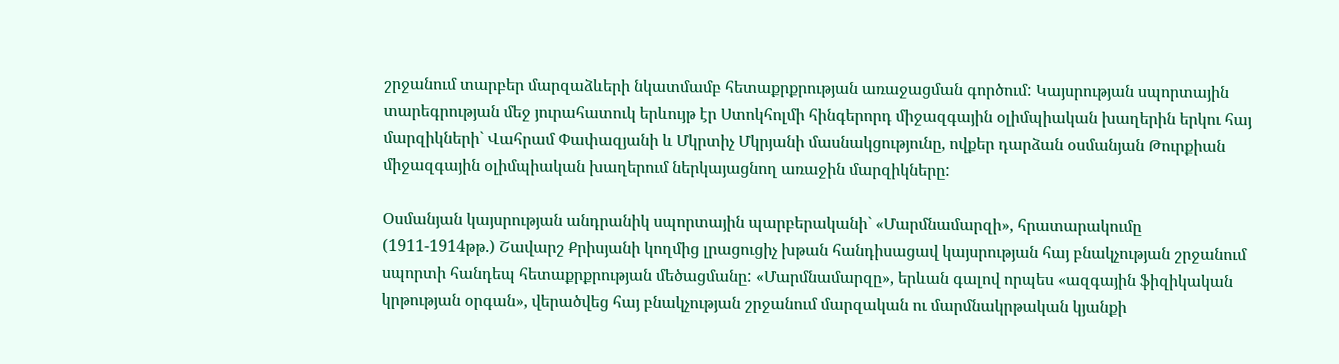շրջանում տարբեր մարզաձևերի նկատմամբ հետաքրքրության առաջացման գործում: Կայսրության սպորտային տարեգրության մեջ յուրահատուկ երևույթ էր Ստոկհոլմի հինգերորդ միջազգային օլիմպիական խաղերին երկու հայ մարզիկների` Վահրամ Փափազյանի և Մկրտիչ Մկրյանի մասնակցությունը, ովքեր դարձան օսմանյան Թուրքիան միջազգային օլիմպիական խաղերում ներկայացնող առաջին մարզիկները:

Օսմանյան կայսրության անդրանիկ սպորտային պարբերականի` «Մարմնամարզի», հրատարակումը (1911-1914թթ.) Շավարշ Քրիսյանի կողմից լրացուցիչ խթան հանդիսացավ կայսրության հայ բնակչության շրջանում սպորտի հանդեպ հետաքրքրության մեծացմանը: «Մարմնամարզը», երևան գալով որպես «ազգային ֆիզիկական կրթության օրգան», վերածվեց հայ բնակչության շրջանում մարզական ու մարմնակրթական կյանքի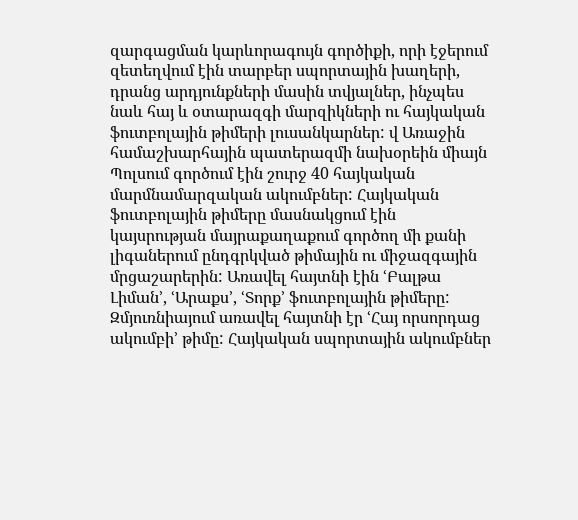զարգացման կարևորագույն գործիքի, որի էջերում զետեղվում էին տարբեր սպորտային խաղերի, դրանց արդյունքների մասին տվյալներ, ինչպես նաև հայ և օտարազգի մարզիկների ու հայկական ֆուտբոլային թիմերի լուսանկարներ: վ Առաջին համաշխարհային պատերազմի նախօրեին միայն Պոլսում գործում էին շուրջ 40 հայկական մարմնամարզական ակումբներ: Հայկական ֆուտբոլային թիմերը մասնակցում էին կայսրության մայրաքաղաքում գործող մի քանի լիգաներում ընդգրկված թիմային ու միջազգային մրցաշարերին: Առավել հայտնի էին ՙԲալթա Լիման՚, ՙԱրաքս՚, ՙՏորք՚ ֆուտբոլային թիմերը: Զմյուռնիայում առավել հայտնի էր ՙՀայ որսորդաց ակումբի՚ թիմը: Հայկական սպորտային ակումբներ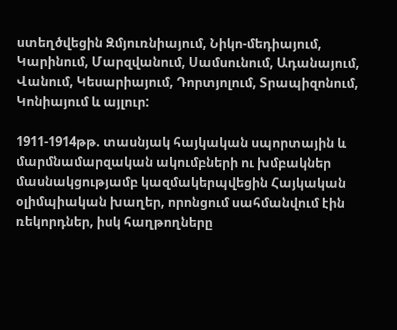ստեղծվեցին Զմյուռնիայում, Նիկո-մեդիայում, Կարինում, Մարզվանում, Սամսունում, Ադանայում, Վանում, Կեսարիայում, Դորտյոլում, Տրապիզոնում, Կոնիայում և այլուր:

1911-1914թթ. տասնյակ հայկական սպորտային և մարմնամարզական ակումբների ու խմբակներ մասնակցությամբ կազմակերպվեցին Հայկական օլիմպիական խաղեր, որոնցում սահմանվում էին ռեկորդներ, իսկ հաղթողները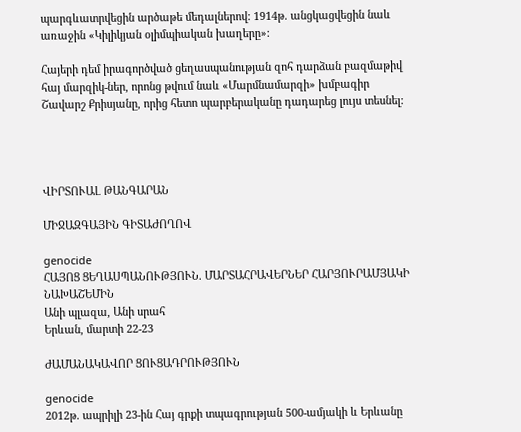պարգևատրվեցին արծաթե մեդալներով: 1914թ. անցկացվեցին նաև առաջին «Կիլիկյան օլիմպիական խաղերը»:

Հայերի դեմ իրագործված ցեղասպանության զոհ դարձան բազմաթիվ հայ մարզիկ-ներ, որոնց թվում նաև «Մարմնամարզի» խմբագիր Շավարշ Քրիսյանը, որից հետո պարբերականը դադարեց լույս տեսնել:




ՎԻՐՏՈՒԱԼ ԹԱՆԳԱՐԱՆ

ՄԻՋԱԶԳԱՅԻՆ ԳԻՏԱԺՈՂՈՎ

genocide
ՀԱՅՈՑ ՑԵՂԱՍՊԱՆՈՒԹՅՈՒՆ. ՄԱՐՏԱՀՐԱՎԵՐՆԵՐ ՀԱՐՅՈՒՐԱՄՅԱԿԻ ՆԱԽԱՇԵՄԻՆ
Անի պլազա, Անի սրահ
Երևան, մարտի 22-23

ԺԱՄԱՆԱԿԱՎՈՐ ՑՈՒՑԱԴՐՈՒԹՅՈՒՆ

genocide
2012թ. ապրիլի 23-ին Հայ գրքի տպագրության 500-ամյակի և Երևանը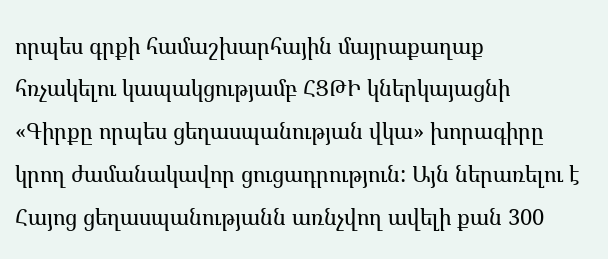որպես գրքի համաշխարհային մայրաքաղաք հռչակելու կապակցությամբ ՀՑԹԻ կներկայացնի «Գիրքը որպես ցեղասպանության վկա» խորագիրը կրող ժամանակավոր ցուցադրություն: Այն ներառելու է Հայոց ցեղասպանությանն առնչվող ավելի քան 300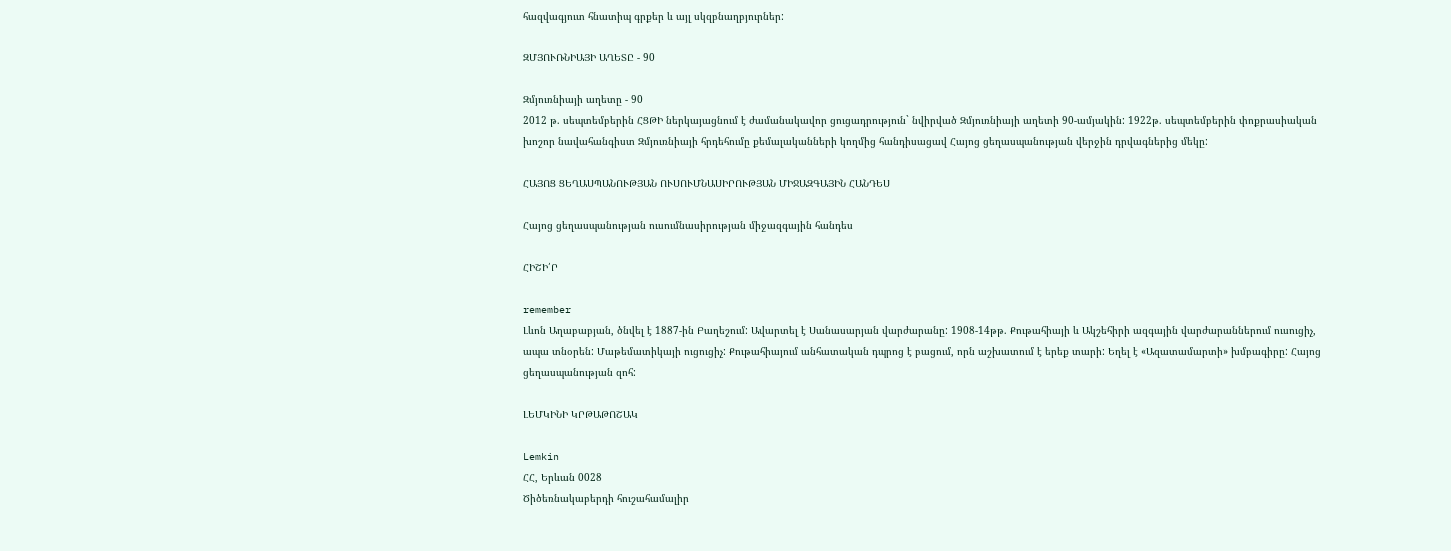հազվագյուտ հնատիպ գրքեր և այլ սկզբնաղբյուրներ:

ԶՄՅՈՒՌՆԻԱՅԻ ԱՂԵՏԸ - 90

Զմյուռնիայի աղետը - 90
2012 թ. սեպտեմբերին ՀՑԹԻ ներկայացնում է ժամանակավոր ցուցադրություն` նվիրված Զմյուռնիայի աղետի 90-ամյակին: 1922թ. սեպտեմբերին փոքրասիական խոշոր նավահանգիստ Զմյուռնիայի հրդեհումը քեմալականների կողմից հանդիսացավ Հայոց ցեղասպանության վերջին դրվագներից մեկը:

ՀԱՅՈՑ ՑԵՂԱՍՊԱՆՈՒԹՅԱՆ ՈՒՍՈՒՄՆԱՍԻՐՈՒԹՅԱՆ ՄԻՋԱԶԳԱՅԻՆ ՀԱՆԴԵՍ

Հայոց ցեղասպանության ուսումնասիրության միջազգային հանդես

ՀԻՇԻ՛Ր

remember
Լևոն Աղաբաբյան, ծնվել է 1887-ին Բաղեշում: Ավարտել է Սանասարյան վարժարանը: 1908-14թթ. Քութահիայի և Ակշեհիրի ազգային վարժարաններում ուսուցիչ, ապա տնօրեն: Մաթեմատիկայի ուցուցիչ: Քութահիայում անհատական դպրոց է բացում, որն աշխատում է երեք տարի: Եղել է «Ազատամարտի» խմբագիրը: Հայոց ցեղասպանության զոհ:

ԼԵՄԿԻՆԻ ԿՐԹԱԹՈՇԱԿ

Lemkin
ՀՀ, Երևան 0028
Ծիծեռնակաբերդի հուշահամալիր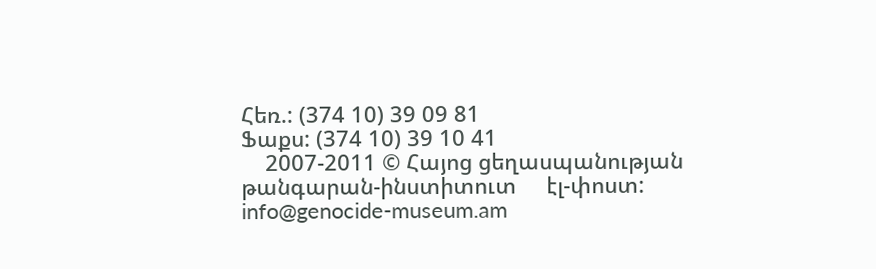Հեռ.: (374 10) 39 09 81
Ֆաքս: (374 10) 39 10 41
    2007-2011 © Հայոց ցեղասպանության թանգարան-ինստիտուտ     էլ-փոստ: info@genocide-museum.am